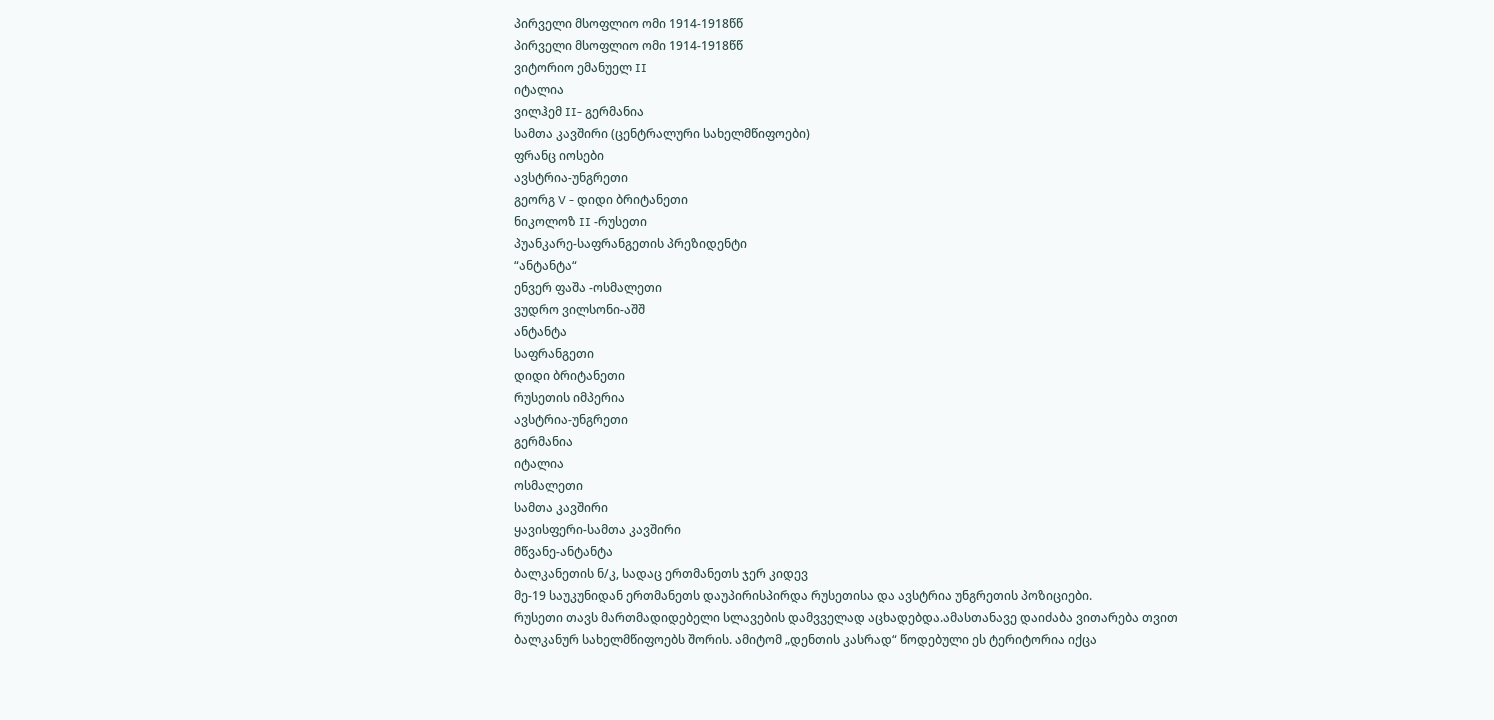პირველი მსოფლიო ომი 1914-1918წწ
პირველი მსოფლიო ომი 1914-1918წწ
ვიტორიო ემანუელ II
იტალია
ვილჰემ II- გერმანია
სამთა კავშირი (ცენტრალური სახელმწიფოები)
ფრანც იოსები
ავსტრია-უნგრეთი
გეორგ V - დიდი ბრიტანეთი
ნიკოლოზ II -რუსეთი
პუანკარე-საფრანგეთის პრეზიდენტი
“ანტანტა“
ენვერ ფაშა -ოსმალეთი
ვუდრო ვილსონი-აშშ
ანტანტა
საფრანგეთი
დიდი ბრიტანეთი
რუსეთის იმპერია
ავსტრია-უნგრეთი
გერმანია
იტალია
ოსმალეთი
სამთა კავშირი
ყავისფერი-სამთა კავშირი
მწვანე-ანტანტა
ბალკანეთის ნ/კ, სადაც ერთმანეთს ჯერ კიდევ
მე-19 საუკუნიდან ერთმანეთს დაუპირისპირდა რუსეთისა და ავსტრია უნგრეთის პოზიციები.
რუსეთი თავს მართმადიდებელი სლავების დამვველად აცხადებდა.ამასთანავე დაიძაბა ვითარება თვით ბალკანურ სახელმწიფოებს შორის. ამიტომ „დენთის კასრად“ წოდებული ეს ტერიტორია იქცა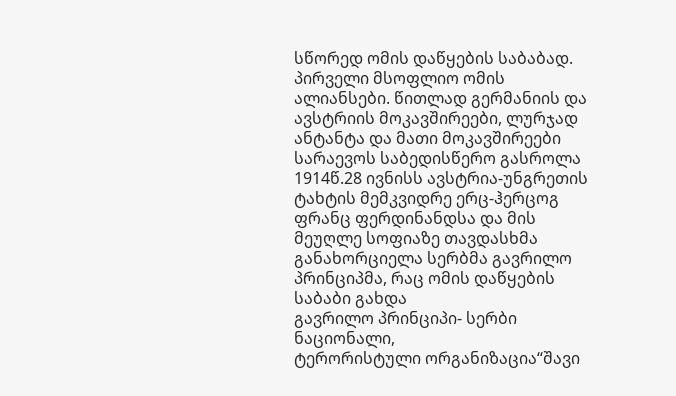სწორედ ომის დაწყების საბაბად.
პირველი მსოფლიო ომის ალიანსები. წითლად გერმანიის და ავსტრიის მოკავშირეები, ლურჯად ანტანტა და მათი მოკავშირეები
სარაევოს საბედისწერო გასროლა
1914წ.28 ივნისს ავსტრია-უნგრეთის ტახტის მემკვიდრე ერც-ჰერცოგ ფრანც ფერდინანდსა და მის მეუღლე სოფიაზე თავდასხმა განახორციელა სერბმა გავრილო პრინციპმა, რაც ომის დაწყების საბაბი გახდა
გავრილო პრინციპი- სერბი ნაციონალი,
ტერორისტული ორგანიზაცია“შავი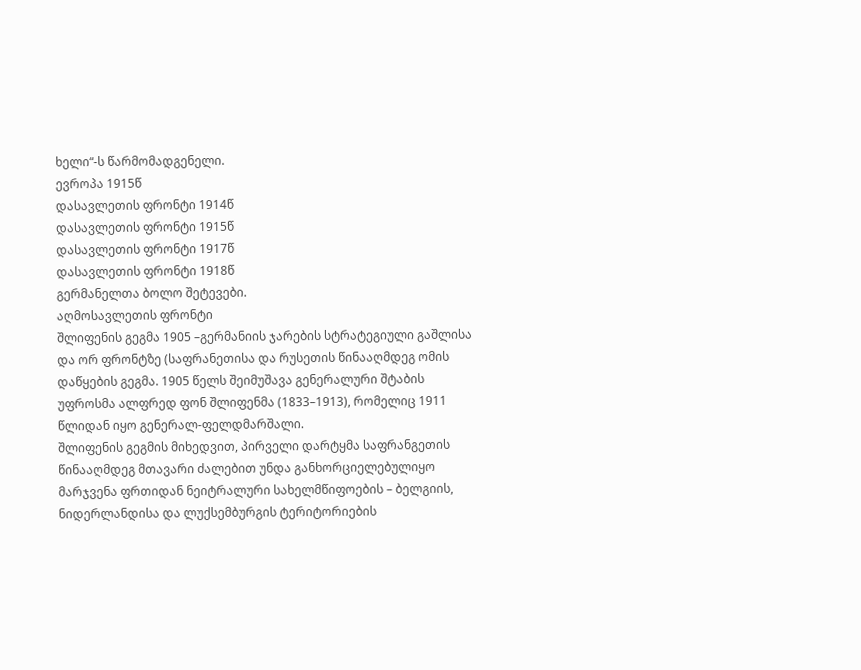ხელი“-ს წარმომადგენელი.
ევროპა 1915წ
დასავლეთის ფრონტი 1914წ
დასავლეთის ფრონტი 1915წ
დასავლეთის ფრონტი 1917წ
დასავლეთის ფრონტი 1918წ
გერმანელთა ბოლო შეტევები.
აღმოსავლეთის ფრონტი
შლიფენის გეგმა 1905 –გერმანიის ჯარების სტრატეგიული გაშლისა და ორ ფრონტზე (საფრანეთისა და რუსეთის წინააღმდეგ ომის დაწყების გეგმა. 1905 წელს შეიმუშავა გენერალური შტაბის უფროსმა ალფრედ ფონ შლიფენმა (1833–1913), რომელიც 1911 წლიდან იყო გენერალ-ფელდმარშალი.
შლიფენის გეგმის მიხედვით, პირველი დარტყმა საფრანგეთის წინააღმდეგ მთავარი ძალებით უნდა განხორციელებულიყო მარჯვენა ფრთიდან ნეიტრალური სახელმწიფოების – ბელგიის, ნიდერლანდისა და ლუქსემბურგის ტერიტორიების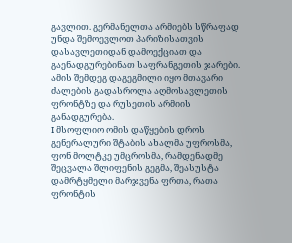გავლით. გერმანელთა არმიებს სწრაფად უნდა შემოევლოთ პარიზისათვის დასავლეთიდან დამოექციათ და გაენადგურებინათ საფრანგეთის ჯარები. ამის შემდეგ დაგეგმილი იყო მთავარი ძალების გადასროლა აღმოსავლეთის ფრონტზე და რუსეთის არმიის განადგურება.
I მსოფლიო ომის დაწყების დროს გენერალური შტაბის ახალმა უფროსმა, ფონ მოლტკე უმცროსმა, რამდენადმე შეცვალა შლიფენის გეგმა, შეასუსტა დამრტყმელი მარჯვენა ფრთა, რათა ფრონტის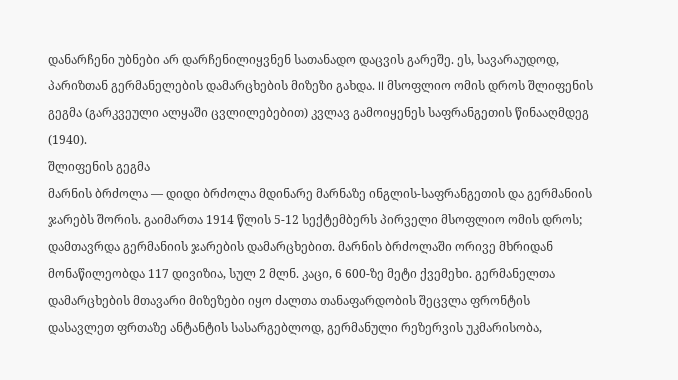დანარჩენი უბნები არ დარჩენილიყვნენ სათანადო დაცვის გარეშე. ეს, სავარაუდოდ, პარიზთან გერმანელების დამარცხების მიზეზი გახდა. II მსოფლიო ომის დროს შლიფენის გეგმა (გარკვეული ალყაში ცვლილებებით) კვლავ გამოიყენეს საფრანგეთის წინააღმდეგ (1940).
შლიფენის გეგმა
მარნის ბრძოლა — დიდი ბრძოლა მდინარე მარნაზე ინგლის-საფრანგეთის და გერმანიის ჯარებს შორის. გაიმართა 1914 წლის 5-12 სექტემბერს პირველი მსოფლიო ომის დროს; დამთავრდა გერმანიის ჯარების დამარცხებით. მარნის ბრძოლაში ორივე მხრიდან მონაწილეობდა 117 დივიზია, სულ 2 მლნ. კაცი, 6 600-ზე მეტი ქვემეხი. გერმანელთა დამარცხების მთავარი მიზეზები იყო ძალთა თანაფარდობის შეცვლა ფრონტის დასავლეთ ფრთაზე ანტანტის სასარგებლოდ, გერმანული რეზერვის უკმარისობა,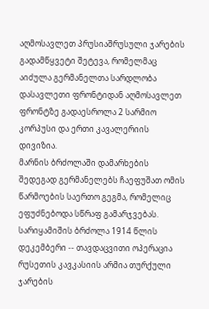აღმოსავლეთ პრუსიაშრუსული ჯარების გადამწყვეტი შეტევა, რომელმაც აიძულა გერმანელთა სარდლობა დასავლეთი ფრონტიდან აღმოსავლეთ ფრონტზე გადაესროლა 2 სარმიო კორპუსი და ერთი კავალერიის დივიზია.
მარნის ბრძოლაში დამარხების შედეგად გერმანელებს ჩაეფუშათ ომის წარმოების საერთო გეგმა, რომელიც ეფუძნებოდა სწრაფ გამარჯვებას.
სარიყამიშის ბრძოლა 1914 წლის დეკემბერი -- თავდაცვითი ოპერაცია რუსეთის კავკასიის არმია თურქული ჯარების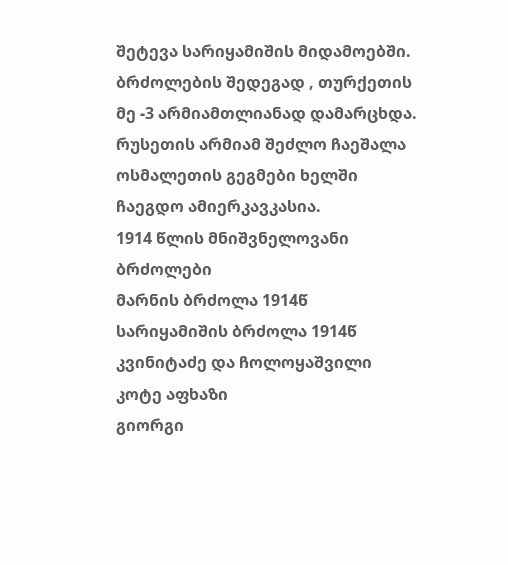შეტევა სარიყამიშის მიდამოებში. ბრძოლების შედეგად , თურქეთის მე -3 არმიამთლიანად დამარცხდა. რუსეთის არმიამ შეძლო ჩაეშალა ოსმალეთის გეგმები ხელში ჩაეგდო ამიერკავკასია.
1914 წლის მნიშვნელოვანი ბრძოლები
მარნის ბრძოლა 1914წ
სარიყამიშის ბრძოლა 1914წ
კვინიტაძე და ჩოლოყაშვილი
კოტე აფხაზი
გიორგი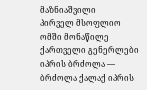მაზნიაშვილი
პირველ მსოფლიო ომში მონაწილე ქართველი გენერლები
იპრის ბრძოლა — ბრძოლა ქალაქ იპრის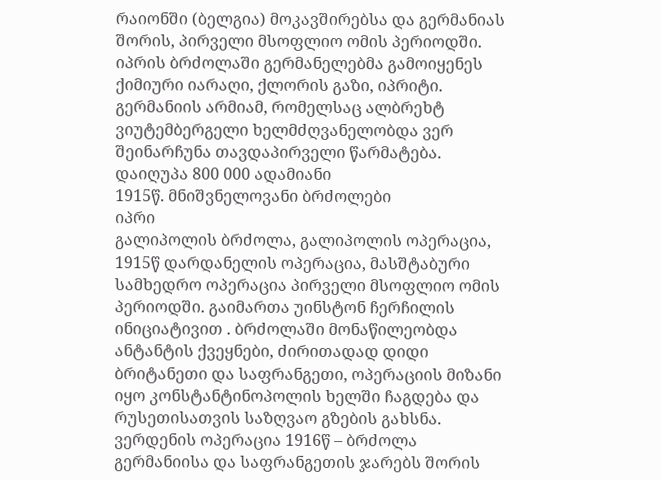რაიონში (ბელგია) მოკავშირებსა და გერმანიას შორის, პირველი მსოფლიო ომის პერიოდში. იპრის ბრძოლაში გერმანელებმა გამოიყენეს ქიმიური იარაღი, ქლორის გაზი, იპრიტი. გერმანიის არმიამ, რომელსაც ალბრეხტ ვიუტემბერგელი ხელმძღვანელობდა ვერ შეინარჩუნა თავდაპირველი წარმატება. დაიღუპა 800 000 ადამიანი
1915წ. მნიშვნელოვანი ბრძოლები
იპრი
გალიპოლის ბრძოლა, გალიპოლის ოპერაცია, 1915წ დარდანელის ოპერაცია, მასშტაბური სამხედრო ოპერაცია პირველი მსოფლიო ომის პერიოდში. გაიმართა უინსტონ ჩერჩილის ინიციატივით . ბრძოლაში მონაწილეობდა ანტანტის ქვეყნები, ძირითადად დიდი ბრიტანეთი და საფრანგეთი, ოპერაციის მიზანი იყო კონსტანტინოპოლის ხელში ჩაგდება და რუსეთისათვის საზღვაო გზების გახსნა.
ვერდენის ოპერაცია 1916წ – ბრძოლა გერმანიისა და საფრანგეთის ჯარებს შორის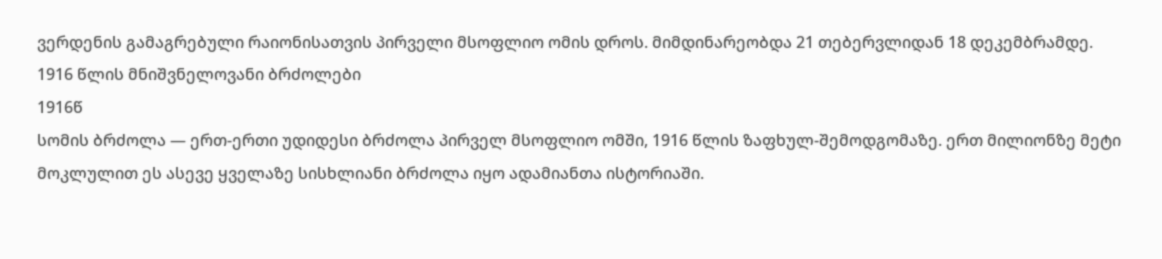ვერდენის გამაგრებული რაიონისათვის პირველი მსოფლიო ომის დროს. მიმდინარეობდა 21 თებერვლიდან 18 დეკემბრამდე.
1916 წლის მნიშვნელოვანი ბრძოლები
1916წ
სომის ბრძოლა — ერთ-ერთი უდიდესი ბრძოლა პირველ მსოფლიო ომში, 1916 წლის ზაფხულ-შემოდგომაზე. ერთ მილიონზე მეტი მოკლულით ეს ასევე ყველაზე სისხლიანი ბრძოლა იყო ადამიანთა ისტორიაში.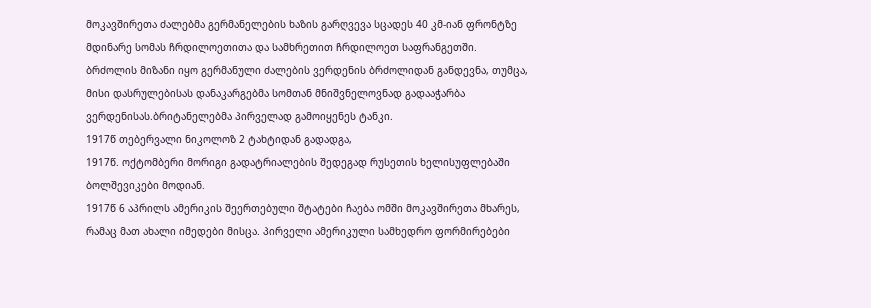მოკავშირეთა ძალებმა გერმანელების ხაზის გარღვევა სცადეს 40 კმ-იან ფრონტზე მდინარე სომას ჩრდილოეთითა და სამხრეთით ჩრდილოეთ საფრანგეთში. ბრძოლის მიზანი იყო გერმანული ძალების ვერდენის ბრძოლიდან განდევნა, თუმცა, მისი დასრულებისას დანაკარგებმა სომთან მნიშვნელოვნად გადააჭარბა ვერდენისას.ბრიტანელებმა პირველად გამოიყენეს ტანკი.
1917წ თებერვალი ნიკოლოზ 2 ტახტიდან გადადგა,
1917წ. ოქტომბერი მორიგი გადატრიალების შედეგად რუსეთის ხელისუფლებაში ბოლშევიკები მოდიან.
1917წ 6 აპრილს ამერიკის შეერთებული შტატები ჩაება ომში მოკავშირეთა მხარეს, რამაც მათ ახალი იმედები მისცა. პირველი ამერიკული სამხედრო ფორმირებები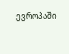ევროპაში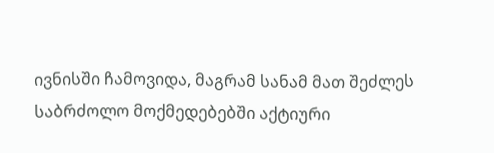ივნისში ჩამოვიდა, მაგრამ სანამ მათ შეძლეს საბრძოლო მოქმედებებში აქტიური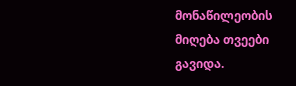მონაწილეობის მიღება თვეები გავიდა.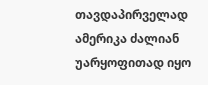თავდაპირველად ამერიკა ძალიან უარყოფითად იყო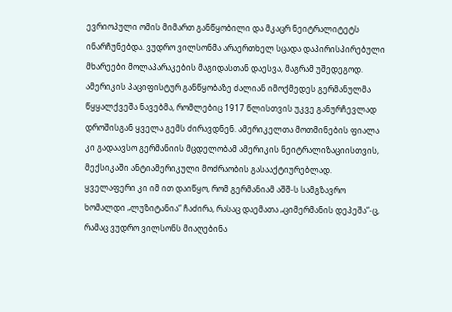ევრიოპული ომის მიმართ განწყობილი და მკაცრ ნეიტრალიტეტს ინარჩუნებდა. ვუდრო ვილსონმა არაერთხელ სცადა დაპირისპირებული მხარეები მოლაპარაკების მაგიდასთან დაესვა, მაგრამ უშედეგოდ. ამერიკის პაციფისტურ განწყობაზე ძალიან იმოქმედეს გერმანულმა წყყალქვეშა ნავებმა, რომლებიც 1917 წლისთვის უკვე განურჩევლად დროშისგან ყველა გემს ძირავდნენ. ამერიკელთა მოთმინების ფიალა კი გადაავსო გერმანიის მცდელობამ ამერიკის ნეიტრალიზაციისთვის, მექსიკაში ანტიამერიკული მოძრაობის გასააქტიურებლად.
ყველაფერი კი იმ ით დაიწყო, რომ გერმანიამ აშშ-ს სამგზავრო ხომალდი „ლუზიტანია“ ჩაძირა, რასაც დაემათა „ციმერმანის დეპეშა“-ც, რამაც ვუდრო ვილსონს მიაღებინა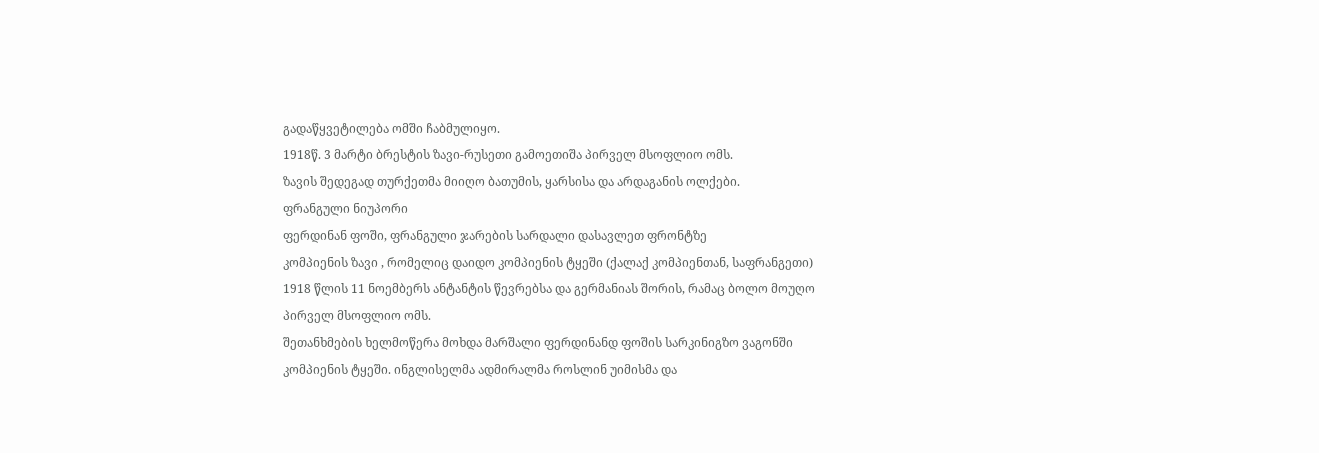გადაწყვეტილება ომში ჩაბმულიყო.
1918წ. 3 მარტი ბრესტის ზავი-რუსეთი გამოეთიშა პირველ მსოფლიო ომს.
ზავის შედეგად თურქეთმა მიიღო ბათუმის, ყარსისა და არდაგანის ოლქები.
ფრანგული ნიუპორი
ფერდინან ფოში, ფრანგული ჯარების სარდალი დასავლეთ ფრონტზე
კომპიენის ზავი , რომელიც დაიდო კომპიენის ტყეში (ქალაქ კომპიენთან, საფრანგეთი) 1918 წლის 11 ნოემბერს ანტანტის წევრებსა და გერმანიას შორის, რამაც ბოლო მოუღო პირველ მსოფლიო ომს.
შეთანხმების ხელმოწერა მოხდა მარშალი ფერდინანდ ფოშის სარკინიგზო ვაგონში კომპიენის ტყეში. ინგლისელმა ადმირალმა როსლინ უიმისმა და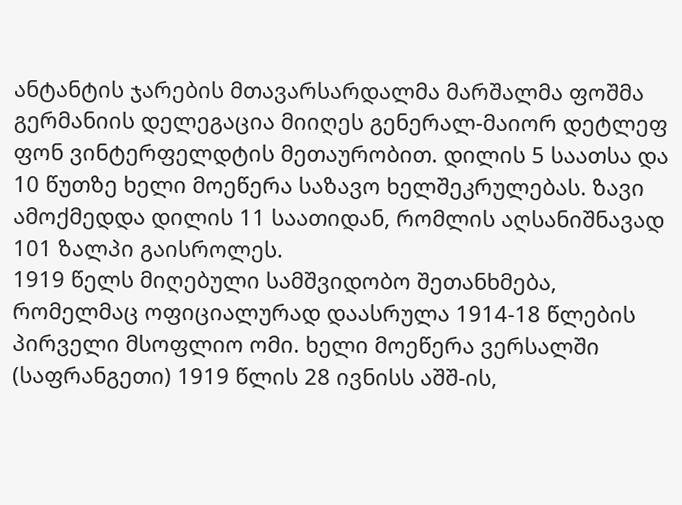ანტანტის ჯარების მთავარსარდალმა მარშალმა ფოშმა გერმანიის დელეგაცია მიიღეს გენერალ-მაიორ დეტლეფ ფონ ვინტერფელდტის მეთაურობით. დილის 5 საათსა და 10 წუთზე ხელი მოეწერა საზავო ხელშეკრულებას. ზავი ამოქმედდა დილის 11 საათიდან, რომლის აღსანიშნავად 101 ზალპი გაისროლეს.
1919 წელს მიღებული სამშვიდობო შეთანხმება, რომელმაც ოფიციალურად დაასრულა 1914-18 წლების პირველი მსოფლიო ომი. ხელი მოეწერა ვერსალში (საფრანგეთი) 1919 წლის 28 ივნისს აშშ-ის,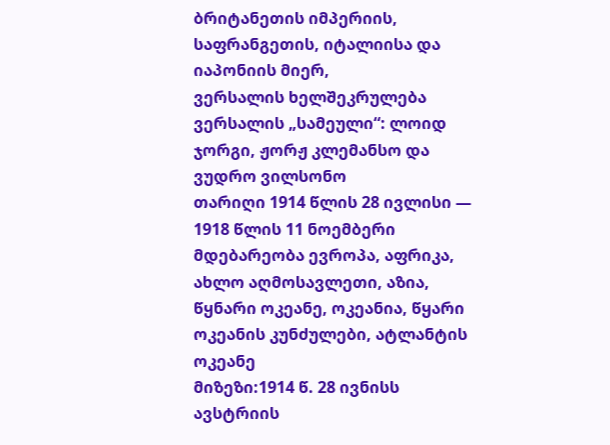ბრიტანეთის იმპერიის, საფრანგეთის, იტალიისა და იაპონიის მიერ,
ვერსალის ხელშეკრულება
ვერსალის „სამეული“: ლოიდ ჯორგი, ჟორჟ კლემანსო და ვუდრო ვილსონო
თარიღი 1914 წლის 28 ივლისი — 1918 წლის 11 ნოემბერი
მდებარეობა ევროპა, აფრიკა, ახლო აღმოსავლეთი, აზია, წყნარი ოკეანე, ოკეანია, წყარი ოკეანის კუნძულები, ატლანტის ოკეანე
მიზეზი:1914 წ. 28 ივნისს ავსტრიის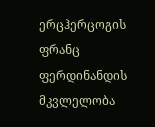ერცჰერცოგის ფრანც ფერდინანდის მკვლელობა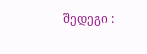შედეგი :